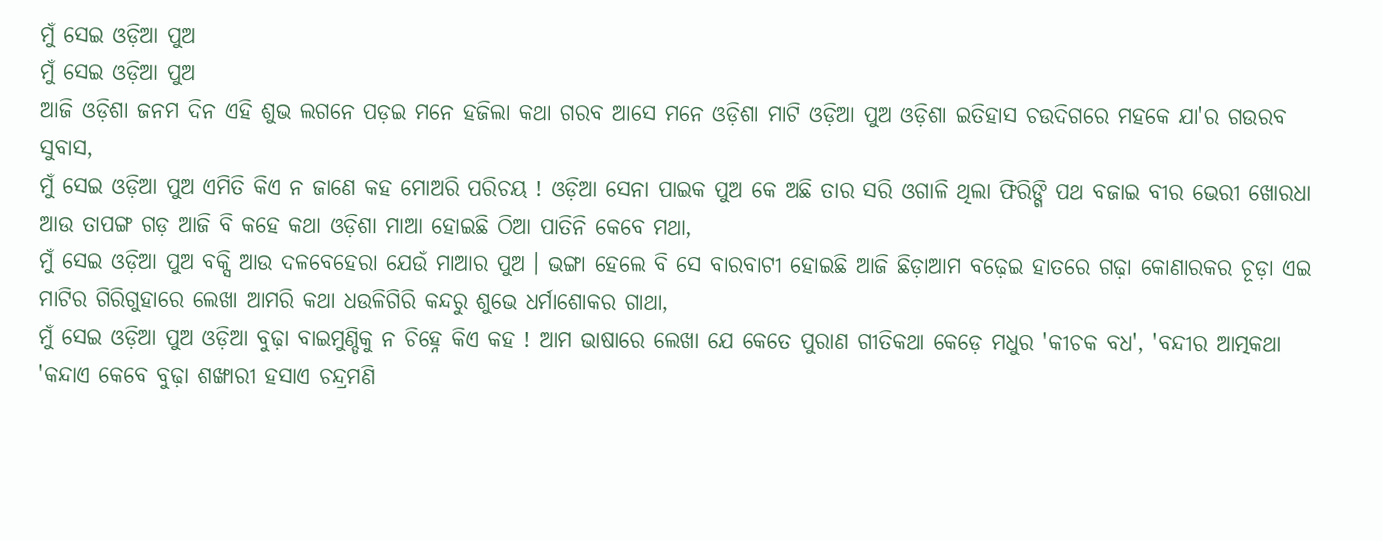ମୁଁ ସେଇ ଓଡ଼ିଆ ପୁଅ
ମୁଁ ସେଇ ଓଡ଼ିଆ ପୁଅ
ଆଜି ଓଡ଼ିଶା ଜନମ ଦିନ ଏହି ଶୁଭ ଲଗନେ ପଡ଼ଇ ମନେ ହଜିଲା କଥା ଗରବ ଆସେ ମନେ ଓଡ଼ିଶା ମାଟି ଓଡ଼ିଆ ପୁଅ ଓଡ଼ିଶା ଇତିହାସ ଚଉଦିଗରେ ମହକେ ଯା'ର ଗଉରବ ସୁବାସ,
ମୁଁ ସେଇ ଓଡ଼ିଆ ପୁଅ ଏମିତି କିଏ ନ ଜାଣେ କହ ମୋଅରି ପରିଚୟ ! ଓଡ଼ିଆ ସେନା ପାଇକ ପୁଅ କେ ଅଛି ତାର ସରି ଓଗାଳି ଥିଲା ଫିରିଙ୍ଗି ପଥ ବଜାଇ ବୀର ଭେରୀ ଖୋରଧା ଆଉ ତାପଙ୍ଗ ଗଡ଼ ଆଜି ବି କହେ କଥା ଓଡ଼ିଶା ମାଆ ହୋଇଛି ଠିଆ ପାତିନି କେବେ ମଥା,
ମୁଁ ସେଇ ଓଡ଼ିଆ ପୁଅ ବକ୍ସି ଆଉ ଦଳବେହେରା ଯେଉଁ ମାଆର ପୁଅ । ଭଙ୍ଗା ହେଲେ ବି ସେ ବାରବାଟୀ ହୋଇଛି ଆଜି ଛିଡ଼ାଆମ ବଢ଼େଇ ହାତରେ ଗଢ଼ା କୋଣାରକର ଚୂଡ଼ା ଏଇ ମାଟିର ଗିରିଗୁହାରେ ଲେଖା ଆମରି କଥା ଧଉଳିଗିରି କନ୍ଦରୁ ଶୁଭେ ଧର୍ମାଶୋକର ଗାଥା,
ମୁଁ ସେଇ ଓଡ଼ିଆ ପୁଅ ଓଡ଼ିଆ ବୁଢ଼ା ବାଇମୁଣ୍ଡିକୁ ନ ଚିହ୍ନେ କିଏ କହ ! ଆମ ଭାଷାରେ ଲେଖା ଯେ କେତେ ପୁରାଣ ଗୀତିକଥା କେଡ଼େ ମଧୁର 'କୀଚକ ବଧ', 'ବନ୍ଦୀର ଆତ୍ମକଥା 'କନ୍ଦାଏ କେବେ ବୁଢ଼ା ଶଙ୍ଖାରୀ ହସାଏ ଚନ୍ଦ୍ରମଣି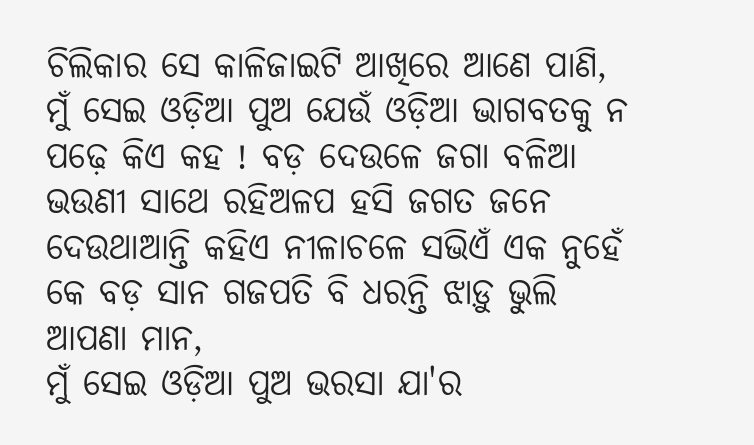ଚିଲିକାର ସେ କାଳିଜାଇଟି ଆଖିରେ ଆଣେ ପାଣି,
ମୁଁ ସେଇ ଓଡ଼ିଆ ପୁଅ ଯେଉଁ ଓଡ଼ିଆ ଭାଗବତକୁ ନ ପଢ଼େ କିଏ କହ ! ବଡ଼ ଦେଉଳେ ଜଗା ବଳିଆ ଭଉଣୀ ସାଥେ ରହିଅଳପ ହସି ଜଗତ ଜନେ ଦେଉଥାଆନ୍ତି କହିଏ ନୀଳାଚଳେ ସଭିଏଁ ଏକ ନୁହେଁ କେ ବଡ଼ ସାନ ଗଜପତି ବି ଧରନ୍ତି ଝାଡ଼ୁ ଭୁଲି ଆପଣା ମାନ,
ମୁଁ ସେଇ ଓଡ଼ିଆ ପୁଅ ଭରସା ଯା'ର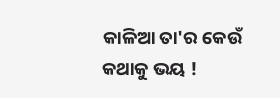କାଳିଆ ତା'ର କେଉଁ କଥାକୁ ଭୟ !